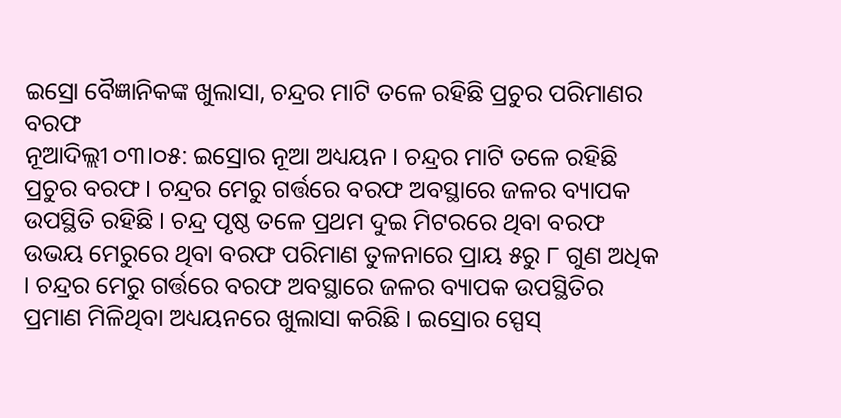ଇସ୍ରୋ ବୈଜ୍ଞାନିକଙ୍କ ଖୁଲାସା, ଚନ୍ଦ୍ରର ମାଟି ତଳେ ରହିଛି ପ୍ରଚୁର ପରିମାଣର ବରଫ
ନୂଆଦିଲ୍ଲୀ ୦୩।୦୫: ଇସ୍ରୋର ନୂଆ ଅଧ୍ୟୟନ । ଚନ୍ଦ୍ରର ମାଟି ତଳେ ରହିଛି ପ୍ରଚୁର ବରଫ । ଚନ୍ଦ୍ରର ମେରୁ ଗର୍ତ୍ତରେ ବରଫ ଅବସ୍ଥାରେ ଜଳର ବ୍ୟାପକ ଉପସ୍ଥିତି ରହିଛି । ଚନ୍ଦ୍ର ପୃଷ୍ଠ ତଳେ ପ୍ରଥମ ଦୁଇ ମିଟରରେ ଥିବା ବରଫ ଉଭୟ ମେରୁରେ ଥିବା ବରଫ ପରିମାଣ ତୁଳନାରେ ପ୍ରାୟ ୫ରୁ ୮ ଗୁଣ ଅଧିକ । ଚନ୍ଦ୍ରର ମେରୁ ଗର୍ତ୍ତରେ ବରଫ ଅବସ୍ଥାରେ ଜଳର ବ୍ୟାପକ ଉପସ୍ଥିତିର ପ୍ରମାଣ ମିଳିଥିବା ଅଧ୍ୟୟନରେ ଖୁଲାସା କରିଛି । ଇସ୍ରୋର ସ୍ପେସ୍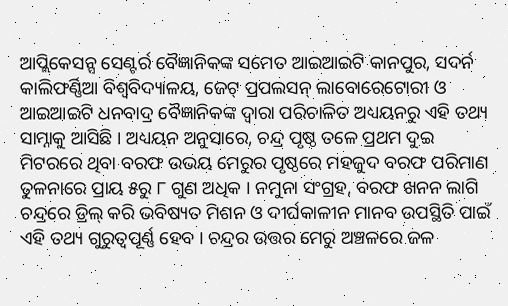ଆପ୍ଲିକେସନ୍ସ ସେଣ୍ଟର୍ର ବୈଜ୍ଞାନିକଙ୍କ ସମେତ ଆଇଆଇଟି କାନପୁର, ସଦର୍ନ କାଲିଫର୍ଣ୍ଣିଆ ବିଶ୍ୱବିଦ୍ୟାଳୟ, ଜେଟ୍ ପ୍ରପଲସନ୍ ଲାବୋରେଟୋରୀ ଓ ଆଇଆଇଟି ଧନବାଦ୍ର ବୈଜ୍ଞାନିକଙ୍କ ଦ୍ୱାରା ପରିଚାଳିତ ଅଧ୍ୟୟନରୁ ଏହି ତଥ୍ୟ ସାମ୍ନାକୁ ଆସିଛି । ଅଧ୍ୟୟନ ଅନୁସାରେ, ଚନ୍ଦ୍ର ପୃଷ୍ଠ ତଳେ ପ୍ରଥମ ଦୁଇ ମିଟରରେ ଥିବା ବରଫ ଉଭୟ ମେରୁର ପୃଷ୍ଠରେ ମହଜୁଦ ବରଫ ପରିମାଣ ତୁଳନାରେ ପ୍ରାୟ ୫ରୁ ୮ ଗୁଣ ଅଧିକ । ନମୁନା ସଂଗ୍ରହ, ବରଫ ଖନନ ଲାଗି ଚନ୍ଦ୍ରରେ ଡ୍ରିଲ୍ କରି ଭବିଷ୍ୟତ ମିଶନ ଓ ଦୀର୍ଘକାଳୀନ ମାନବ ଉପସ୍ଥିତି ପାଇଁ ଏହି ତଥ୍ୟ ଗୁରୁତ୍ୱପୂର୍ଣ୍ଣ ହେବ । ଚନ୍ଦ୍ରର ଉତ୍ତର ମେରୁ ଅଞ୍ଚଳରେ ଜଳ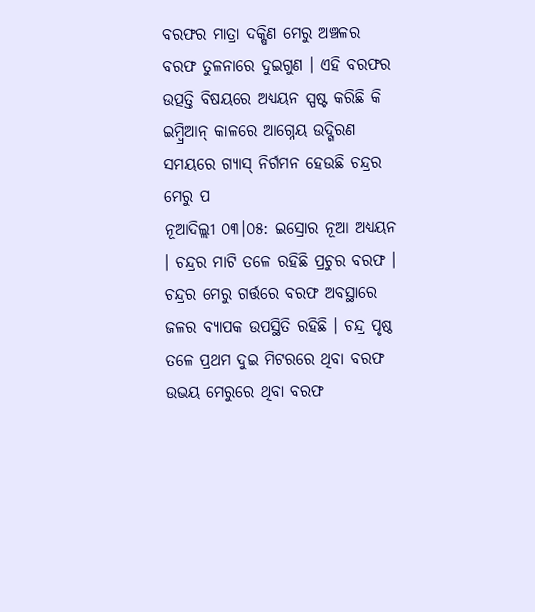ବରଫର ମାତ୍ରା ଦକ୍ଷିଣ ମେରୁ ଅଞ୍ଚଳର ବରଫ ତୁଳନାରେ ଦୁଇଗୁଣ । ଏହି ବରଫର ଉତ୍ପତ୍ତି ବିଷୟରେ ଅଧ୍ୟୟନ ସ୍ପଷ୍ଟ କରିଛି କି ଇମ୍ବ୍ରିଆନ୍ କାଳରେ ଆଗ୍ନେୟ ଉଦ୍ଗିରଣ ସମୟରେ ଗ୍ୟାସ୍ ନିର୍ଗମନ ହେଉଛି ଚନ୍ଦ୍ରର ମେରୁ ପ
ନୂଆଦିଲ୍ଲୀ ୦୩।୦୫: ଇସ୍ରୋର ନୂଆ ଅଧ୍ୟୟନ । ଚନ୍ଦ୍ରର ମାଟି ତଳେ ରହିଛି ପ୍ରଚୁର ବରଫ । ଚନ୍ଦ୍ରର ମେରୁ ଗର୍ତ୍ତରେ ବରଫ ଅବସ୍ଥାରେ ଜଳର ବ୍ୟାପକ ଉପସ୍ଥିତି ରହିଛି । ଚନ୍ଦ୍ର ପୃଷ୍ଠ ତଳେ ପ୍ରଥମ ଦୁଇ ମିଟରରେ ଥିବା ବରଫ ଉଭୟ ମେରୁରେ ଥିବା ବରଫ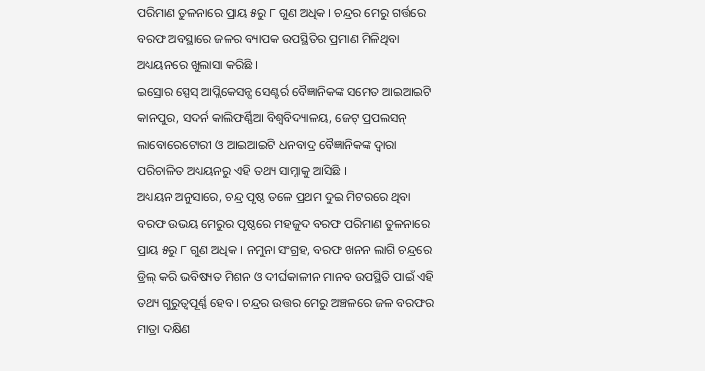ପରିମାଣ ତୁଳନାରେ ପ୍ରାୟ ୫ରୁ ୮ ଗୁଣ ଅଧିକ । ଚନ୍ଦ୍ରର ମେରୁ ଗର୍ତ୍ତରେ ବରଫ ଅବସ୍ଥାରେ ଜଳର ବ୍ୟାପକ ଉପସ୍ଥିତିର ପ୍ରମାଣ ମିଳିଥିବା ଅଧ୍ୟୟନରେ ଖୁଲାସା କରିଛି ।
ଇସ୍ରୋର ସ୍ପେସ୍ ଆପ୍ଲିକେସନ୍ସ ସେଣ୍ଟର୍ର ବୈଜ୍ଞାନିକଙ୍କ ସମେତ ଆଇଆଇଟି କାନପୁର, ସଦର୍ନ କାଲିଫର୍ଣ୍ଣିଆ ବିଶ୍ୱବିଦ୍ୟାଳୟ, ଜେଟ୍ ପ୍ରପଲସନ୍ ଲାବୋରେଟୋରୀ ଓ ଆଇଆଇଟି ଧନବାଦ୍ର ବୈଜ୍ଞାନିକଙ୍କ ଦ୍ୱାରା ପରିଚାଳିତ ଅଧ୍ୟୟନରୁ ଏହି ତଥ୍ୟ ସାମ୍ନାକୁ ଆସିଛି ।
ଅଧ୍ୟୟନ ଅନୁସାରେ, ଚନ୍ଦ୍ର ପୃଷ୍ଠ ତଳେ ପ୍ରଥମ ଦୁଇ ମିଟରରେ ଥିବା ବରଫ ଉଭୟ ମେରୁର ପୃଷ୍ଠରେ ମହଜୁଦ ବରଫ ପରିମାଣ ତୁଳନାରେ ପ୍ରାୟ ୫ରୁ ୮ ଗୁଣ ଅଧିକ । ନମୁନା ସଂଗ୍ରହ, ବରଫ ଖନନ ଲାଗି ଚନ୍ଦ୍ରରେ ଡ୍ରିଲ୍ କରି ଭବିଷ୍ୟତ ମିଶନ ଓ ଦୀର୍ଘକାଳୀନ ମାନବ ଉପସ୍ଥିତି ପାଇଁ ଏହି ତଥ୍ୟ ଗୁରୁତ୍ୱପୂର୍ଣ୍ଣ ହେବ । ଚନ୍ଦ୍ରର ଉତ୍ତର ମେରୁ ଅଞ୍ଚଳରେ ଜଳ ବରଫର ମାତ୍ରା ଦକ୍ଷିଣ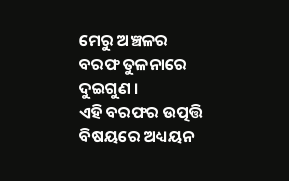ମେରୁ ଅଞ୍ଚଳର ବରଫ ତୁଳନାରେ ଦୁଇଗୁଣ ।
ଏହି ବରଫର ଉତ୍ପତ୍ତି ବିଷୟରେ ଅଧ୍ୟୟନ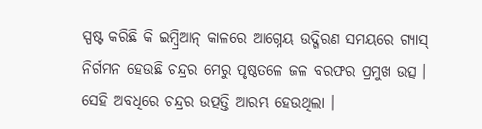ସ୍ପଷ୍ଟ କରିଛି କି ଇମ୍ବ୍ରିଆନ୍ କାଳରେ ଆଗ୍ନେୟ ଉଦ୍ଗିରଣ ସମୟରେ ଗ୍ୟାସ୍ ନିର୍ଗମନ ହେଉଛି ଚନ୍ଦ୍ରର ମେରୁ ପୃଷ୍ଠତଳେ ଜଳ ବରଫର ପ୍ରମୁଖ ଉତ୍ସ । ସେହି ଅବଧିରେ ଚନ୍ଦ୍ରର ଉତ୍ପତ୍ତି ଆରମ୍ଭ ହେଉଥିଲା ।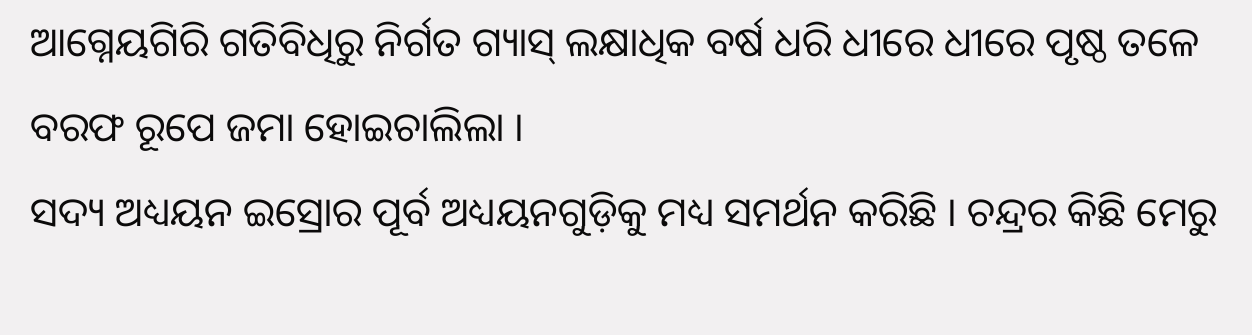ଆଗ୍ନେୟଗିରି ଗତିବିଧିରୁ ନିର୍ଗତ ଗ୍ୟାସ୍ ଲକ୍ଷାଧିକ ବର୍ଷ ଧରି ଧୀରେ ଧୀରେ ପୃଷ୍ଠ ତଳେ ବରଫ ରୂପେ ଜମା ହୋଇଚାଲିଲା ।
ସଦ୍ୟ ଅଧ୍ୟୟନ ଇସ୍ରୋର ପୂର୍ବ ଅଧ୍ୟୟନଗୁଡ଼ିକୁ ମଧ୍ୟ ସମର୍ଥନ କରିଛି । ଚନ୍ଦ୍ରର କିଛି ମେରୁ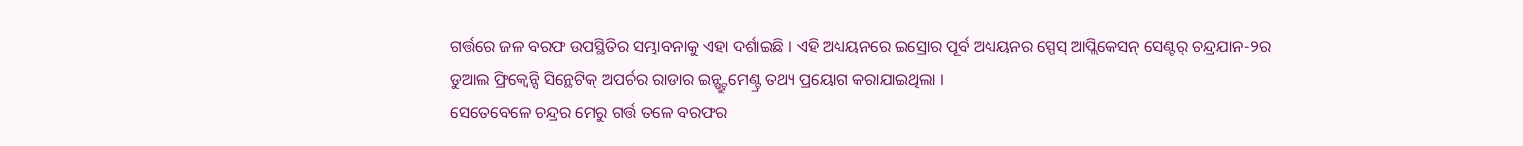ଗର୍ତ୍ତରେ ଜଳ ବରଫ ଉପସ୍ଥିତିର ସମ୍ଭାବନାକୁ ଏହା ଦର୍ଶାଇଛି । ଏହି ଅଧ୍ୟୟନରେ ଇସ୍ରୋର ପୂର୍ବ ଅଧ୍ୟୟନର ସ୍ପେସ୍ ଆପ୍ଲିକେସନ୍ ସେଣ୍ଟର୍ ଚନ୍ଦ୍ରଯାନ-୨ର ଡୁଆଲ ଫ୍ରିକ୍ୱେନ୍ସି ସିନ୍ଥେଟିକ୍ ଅପର୍ଚର ରାଡାର ଇନ୍ଷ୍ଟ୍ରୁମେଣ୍ଟ୍ର ତଥ୍ୟ ପ୍ରୟୋଗ କରାଯାଇଥିଲା ।
ସେତେବେଳେ ଚନ୍ଦ୍ରର ମେରୁ ଗର୍ତ୍ତ ତଳେ ବରଫର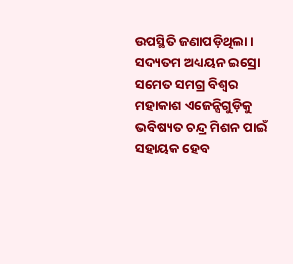ଉପସ୍ଥିତି ଜଣାପଡ଼ିଥିଲା । ସଦ୍ୟତମ ଅଧ୍ୟୟନ ଇସ୍ରୋ ସମେତ ସମଗ୍ର ବିଶ୍ୱର ମହାକାଶ ଏଜେନ୍ସିଗୁଡ଼ିକୁ ଭବିଷ୍ୟତ ଚନ୍ଦ୍ର ମିଶନ ପାଇଁ ସହାୟକ ହେବ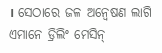। ସେଠାରେ ଜଳ ଅନ୍ୱେଷଣ ଲାଗି ଏମାନେ ଡ୍ରିଲିଂ ମେସିନ୍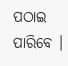ପଠାଇ ପାରିବେ ।